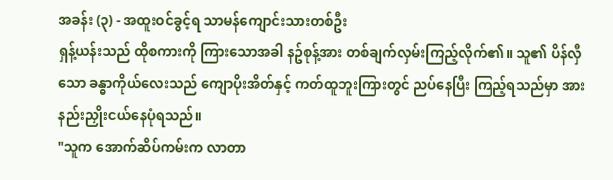အခန်း (၃) - အထူးဝင်ခွင့်ရ သာမန်ကျောင်းသားတစ်ဦး
ရှန့်ယန်းသည် ထိုစကားကို ကြားသောအခါ နဥ်စုန့်အား တစ်ချက်လှမ်းကြည့်လိုက်၏။ သူ၏ ပိန်လှီသော ခန္ဓာကိုယ်လေးသည် ကျောပိုးအိတ်နှင့် ကတ်ထူဘူးကြားတွင် ညပ်နေပြီး ကြည့်ရသည်မှာ အားနည်းညှိုးငယ်နေပုံရသည်။
"သူက အောက်ဆိပ်ကမ်းက လာတာ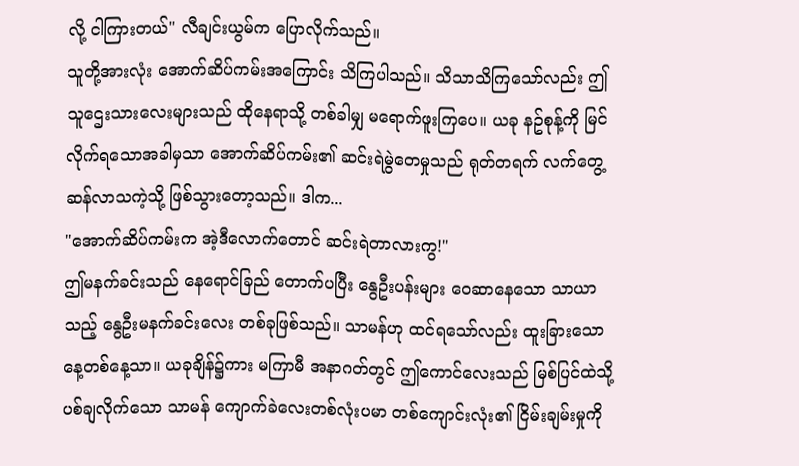လို့ ငါကြားတယ်" လီချင်းယွမ်က ပြောလိုက်သည်။
သူတို့အားလုံး အောက်ဆိပ်ကမ်းအကြောင်း သိကြပါသည်။ သိသာသိကြသော်လည်း ဤသူဌေးသားလေးများသည် ထိုနေရာသို့ တစ်ခါမျှ မရောက်ဖူးကြပေ။ ယခု နဥ်စုန့်ကို မြင်လိုက်ရသောအခါမှသာ အောက်ဆိပ်ကမ်း၏ ဆင်းရဲမွဲတေမှုသည် ရုတ်တရက် လက်တွေ့ဆန်လာသကဲ့သို့ ဖြစ်သွားတော့သည်။ ဒါက...
"အောက်ဆိပ်ကမ်းက အဲ့ဒီလောက်တောင် ဆင်းရဲတာလားကွ!"
ဤမနက်ခင်းသည် နေရောင်ခြည် တောက်ပပြီး နွေဦးပန်းများ ဝေဆာနေသော သာယာသည့် နွေဦးမနက်ခင်းလေး တစ်ခုဖြစ်သည်။ သာမန်ဟု ထင်ရသော်လည်း ထူးခြားသောနေ့တစ်နေ့သာ။ ယခုချိန်၌ကား မကြာမီ အနာဂတ်တွင် ဤကောင်လေးသည် မြစ်ပြင်ထဲသို့ ပစ်ချလိုက်သော သာမန် ကျောက်ခဲလေးတစ်လုံးပမာ တစ်ကျောင်းလုံး၏ ငြိမ်းချမ်းမှုကို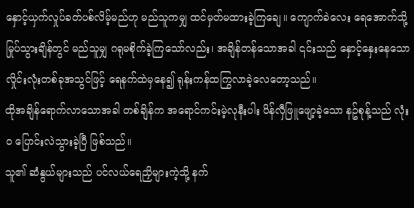နှောင့်ယှက်လှုပ်ခတ်ပစ်လိမ့်မည်ဟု မည်သူကမျှ ထင်မှတ်မထားခဲ့ကြချေ။ ကျောက်ခဲလေး ရေအောက်သို့ မြုပ်သွားချိန်တွင် မည်သူမျှ ဂရုမစိုက်ခဲ့ကြသော်လည်း၊ အချိန်တန်သောအခါ ၎င်းသည် နှောင့်နှေးနေသော လှိုင်းလုံးတစ်ခုအသွင်ဖြင့် ရေနက်ထဲမှနေ၍ ရုန်းကန်ထကြွလာခဲ့လေတော့သည်။
ထိုအချိန်ရောက်လာသောအခါ တစ်ချိန်က အရောင်ကင်းမဲ့လုနီးပါး ပိန်လှီဖြူဖျော့ခဲ့သော နဥ်စုန့်သည် လုံးဝ ပြောင်းလဲသွားခဲ့ပြီ ဖြစ်သည်။
သူ၏ ဆံနွယ်များသည် ပင်လယ်ရေညှိများကဲ့သို့ နက်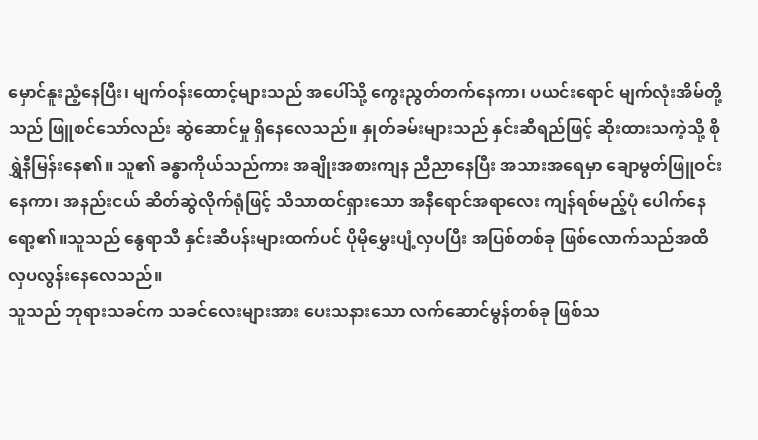မှောင်နူးညံ့နေပြီး၊ မျက်ဝန်းထောင့်များသည် အပေါ်သို့ ကွေးညွတ်တက်နေကာ၊ ပယင်းရောင် မျက်လုံးအိမ်တို့သည် ဖြူစင်သော်လည်း ဆွဲဆောင်မှု ရှိနေလေသည်။ နှုတ်ခမ်းများသည် နှင်းဆီရည်ဖြင့် ဆိုးထားသကဲ့သို့ စိုရွှဲနီမြန်းနေ၏။ သူ၏ ခန္ဓာကိုယ်သည်ကား အချိုးအစားကျန ညီညာနေပြီး အသားအရေမှာ ချောမွတ်ဖြူဝင်းနေကာ၊ အနည်းငယ် ဆိတ်ဆွဲလိုက်ရုံဖြင့် သိသာထင်ရှားသော အနီရောင်အရာလေး ကျန်ရစ်မည့်ပုံ ပေါက်နေရော့၏။သူသည် နွေရာသီ နှင်းဆီပန်းများထက်ပင် ပိုမိုမွှေးပျံ့လှပပြီး အပြစ်တစ်ခု ဖြစ်လောက်သည်အထိ လှပလွန်းနေလေသည်။
သူသည် ဘုရားသခင်က သခင်လေးများအား ပေးသနားသော လက်ဆောင်မွန်တစ်ခု ဖြစ်သ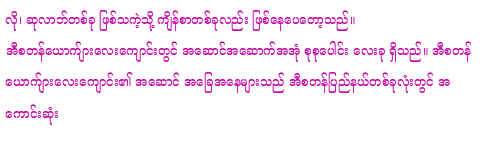လို၊ ဆုလာဘ်တစ်ခု ဖြစ်သကဲ့သို့ ကျိန်စာတစ်ခုလည်း ဖြစ်နေပေတော့သည်။
အီစတန်ယောက်ျားလေးကျောင်းတွင် အဆောင်အဆောက်အအုံ စုစုပေါင်း လေးခု ရှိသည်။ အီစတန်ယောက်ျားလေးကျောင်း၏ အဆောင် အခြေအနေများသည် အီစတန်ပြည်နယ်တစ်ခုလုံးတွင် အကောင်းဆုံး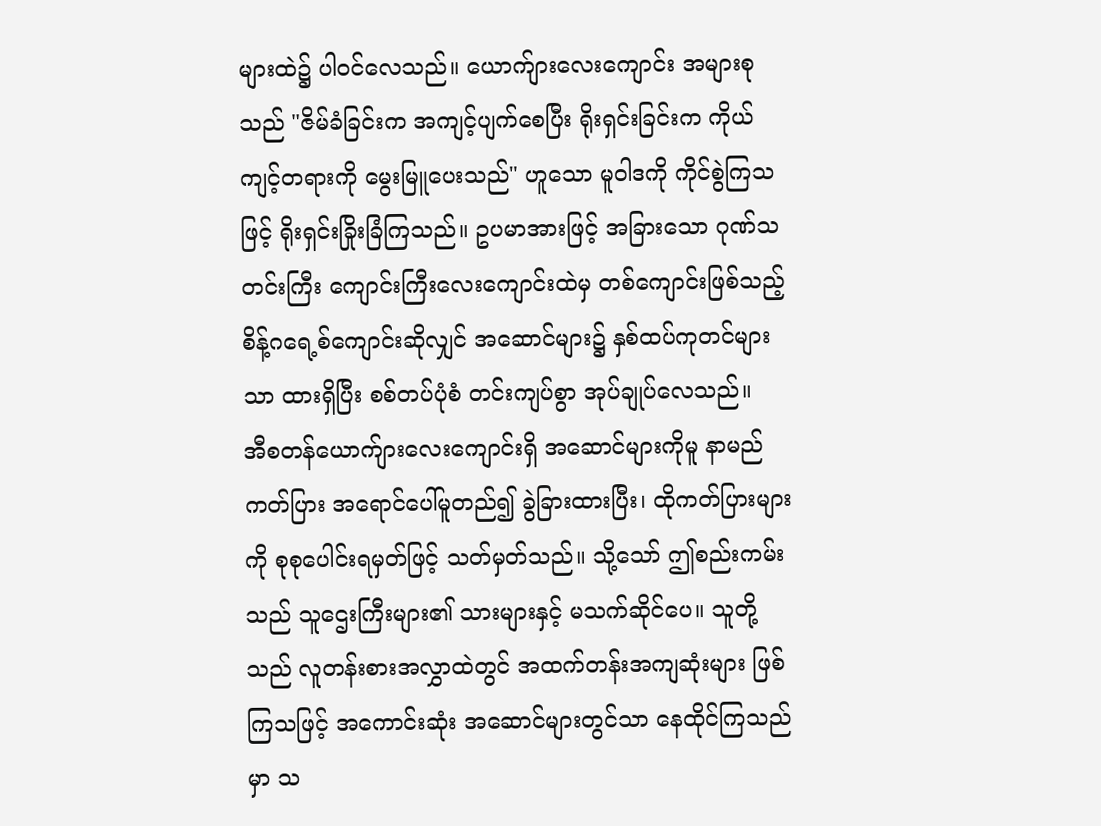များထဲ၌ ပါဝင်လေသည်။ ယောက်ျားလေးကျောင်း အများစုသည် "ဇိမ်ခံခြင်းက အကျင့်ပျက်စေပြီး ရိုးရှင်းခြင်းက ကိုယ်ကျင့်တရားကို မွေးမြူပေးသည်" ဟူသော မူဝါဒကို ကိုင်စွဲကြသဖြင့် ရိုးရှင်းခြိုးခြံကြသည်။ ဥပမာအားဖြင့် အခြားသော ဂုဏ်သတင်းကြီး ကျောင်းကြီးလေးကျောင်းထဲမှ တစ်ကျောင်းဖြစ်သည့် စိန့်ဂရေ့စ်ကျောင်းဆိုလျှင် အဆောင်များ၌ နှစ်ထပ်ကုတင်များသာ ထားရှိပြီး စစ်တပ်ပုံစံ တင်းကျပ်စွာ အုပ်ချုပ်လေသည်။
အီစတန်ယောက်ျားလေးကျောင်းရှိ အဆောင်များကိုမူ နာမည်ကတ်ပြား အရောင်ပေါ်မူတည်၍ ခွဲခြားထားပြီး၊ ထိုကတ်ပြားများကို စုစုပေါင်းရမှတ်ဖြင့် သတ်မှတ်သည်။ သို့သော် ဤစည်းကမ်းသည် သူဌေးကြီးများ၏ သားများနှင့် မသက်ဆိုင်ပေ။ သူတို့သည် လူတန်းစားအလွှာထဲတွင် အထက်တန်းအကျဆုံးများ ဖြစ်ကြသဖြင့် အကောင်းဆုံး အဆောင်များတွင်သာ နေထိုင်ကြသည်မှာ သ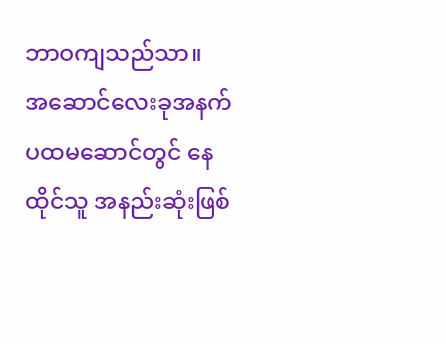ဘာဝကျသည်သာ။
အဆောင်လေးခုအနက် ပထမဆောင်တွင် နေထိုင်သူ အနည်းဆုံးဖြစ်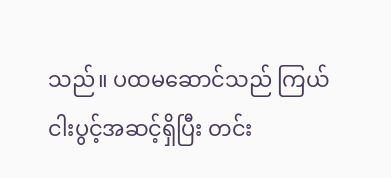သည်။ ပထမဆောင်သည် ကြယ်ငါးပွင့်အဆင့်ရှိပြီး တင်း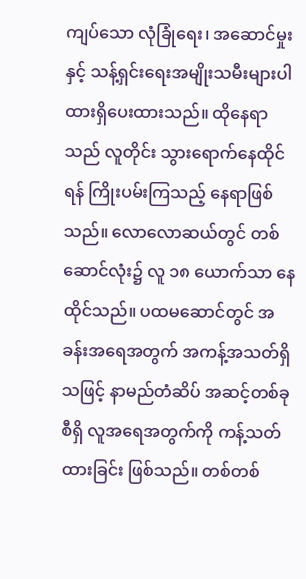ကျပ်သော လုံခြုံရေး၊ အဆောင်မှုးနှင့် သန့်ရှင်းရေးအမျိုးသမီးများပါ ထားရှိပေးထားသည်။ ထိုနေရာသည် လူတိုင်း သွားရောက်နေထိုင်ရန် ကြိုးပမ်းကြသည့် နေရာဖြစ်သည်။ လောလောဆယ်တွင် တစ်ဆောင်လုံး၌ လူ ၁၈ ယောက်သာ နေထိုင်သည်။ ပထမဆောင်တွင် အခန်းအရေအတွက် အကန့်အသတ်ရှိသဖြင့် နာမည်တံဆိပ် အဆင့်တစ်ခုစီရှိ လူအရေအတွက်ကို ကန့်သတ်ထားခြင်း ဖြစ်သည်။ တစ်တစ်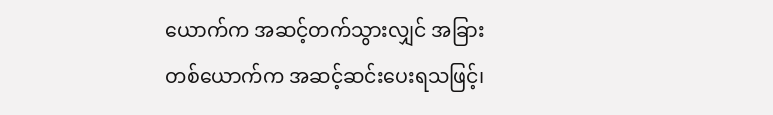ယောက်က အဆင့်တက်သွားလျှင် အခြားတစ်ယောက်က အဆင့်ဆင်းပေးရသဖြင့်၊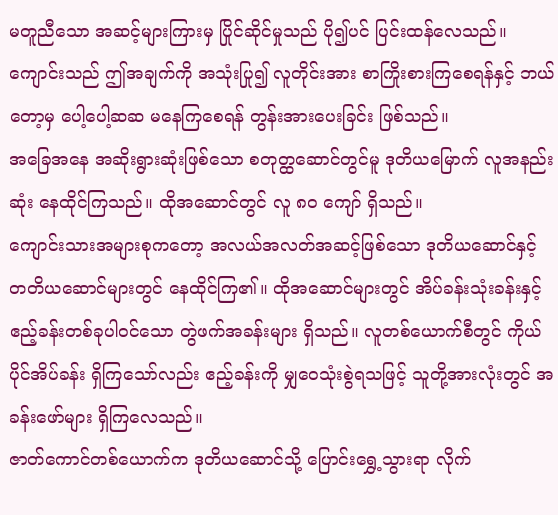မတူညီသော အဆင့်များကြားမှ ပြိုင်ဆိုင်မှုသည် ပို၍ပင် ပြင်းထန်လေသည်။ ကျောင်းသည် ဤအချက်ကို အသုံးပြု၍ လူတိုင်းအား စာကြိုးစားကြစေရန်နှင့် ဘယ်တော့မှ ပေါ့ပေါ့ဆဆ မနေကြစေရန် တွန်းအားပေးခြင်း ဖြစ်သည်။
အခြေအနေ အဆိုးရွားဆုံးဖြစ်သော စတုတ္ထဆောင်တွင်မူ ဒုတိယမြောက် လူအနည်းဆုံး နေထိုင်ကြသည်။ ထိုအဆောင်တွင် လူ ၈၀ ကျော် ရှိသည်။
ကျောင်းသားအများစုကတော့ အလယ်အလတ်အဆင့်ဖြစ်သော ဒုတိယဆောင်နှင့် တတိယဆောင်များတွင် နေထိုင်ကြ၏။ ထိုအဆောင်များတွင် အိပ်ခန်းသုံးခန်းနှင့် ဧည့်ခန်းတစ်ခုပါဝင်သော တွဲဖက်အခန်းများ ရှိသည်။ လူတစ်ယောက်စီတွင် ကိုယ်ပိုင်အိပ်ခန်း ရှိကြသော်လည်း ဧည့်ခန်းကို မျှဝေသုံးစွဲရသဖြင့် သူတို့အားလုံးတွင် အခန်းဖော်များ ရှိကြလေသည်။
ဇာတ်ကောင်တစ်ယောက်က ဒုတိယဆောင်သို့ ပြောင်းရွှေ့သွားရာ လိုက်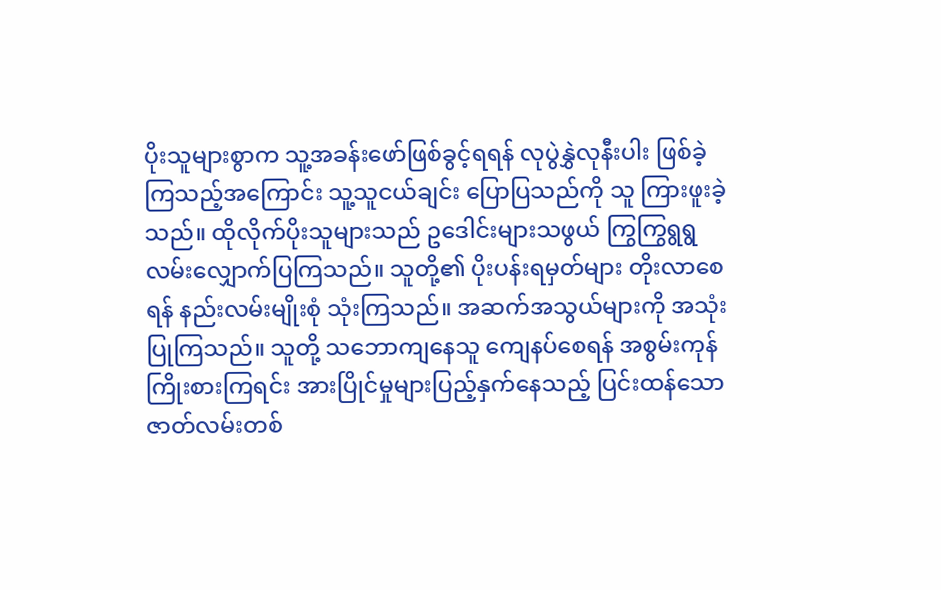ပိုးသူများစွာက သူ့အခန်းဖော်ဖြစ်ခွင့်ရရန် လုပွဲနွှဲလုနီးပါး ဖြစ်ခဲ့ကြသည့်အကြောင်း သူ့သူငယ်ချင်း ပြောပြသည်ကို သူ ကြားဖူးခဲ့သည်။ ထိုလိုက်ပိုးသူများသည် ဥဒေါင်းများသဖွယ် ကြွကြွရွရွ လမ်းလျှောက်ပြကြသည်။ သူတို့၏ ပိုးပန်းရမှတ်များ တိုးလာစေရန် နည်းလမ်းမျိုးစုံ သုံးကြသည်။ အဆက်အသွယ်များကို အသုံးပြုကြသည်။ သူတို့ သဘောကျနေသူ ကျေနပ်စေရန် အစွမ်းကုန် ကြိုးစားကြရင်း အားပြိုင်မှုများပြည့်နှက်နေသည့် ပြင်းထန်သော ဇာတ်လမ်းတစ်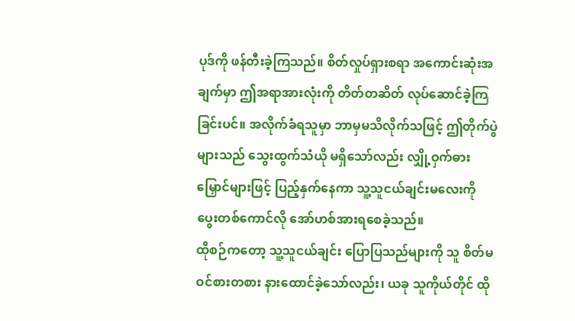ပုဒ်ကို ဖန်တီးခဲ့ကြသည်။ စိတ်လှုပ်ရှားစရာ အကောင်းဆုံးအချက်မှာ ဤအရာအားလုံးကို တိတ်တဆိတ် လုပ်ဆောင်ခဲ့ကြခြင်းပင်။ အလိုက်ခံရသူမှာ ဘာမှမသိလိုက်သဖြင့် ဤတိုက်ပွဲများသည် သွေးထွက်သံယို မရှိသော်လည်း လျှို့ဝှက်ဓားမြှောင်များဖြင့် ပြည့်နှက်နေကာ သူ့သူငယ်ချင်းမလေးကို ပွေးတစ်ကောင်လို အော်ဟစ်အားရစေခဲ့သည်။
ထိုစဉ်ကတော့ သူ့သူငယ်ချင်း ပြောပြသည်များကို သူ စိတ်မဝင်စားတစား နားထောင်ခဲ့သော်လည်း၊ ယခု သူကိုယ်တိုင် ထို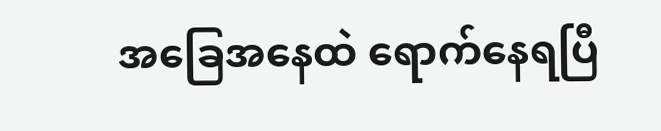အခြေအနေထဲ ရောက်နေရပြီ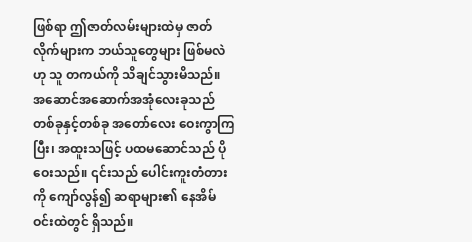ဖြစ်ရာ ဤဇာတ်လမ်းများထဲမှ ဇာတ်လိုက်များက ဘယ်သူတွေများ ဖြစ်မလဲဟု သူ တကယ်ကို သိချင်သွားမိသည်။
အဆောင်အဆောက်အအုံလေးခုသည် တစ်ခုနှင့်တစ်ခု အတော်လေး ဝေးကွာကြပြီး၊ အထူးသဖြင့် ပထမဆောင်သည် ပိုဝေးသည်။ ၎င်းသည် ပေါင်းကူးတံတားကို ကျော်လွန်၍ ဆရာများ၏ နေအိမ်ဝင်းထဲတွင် ရှိသည်။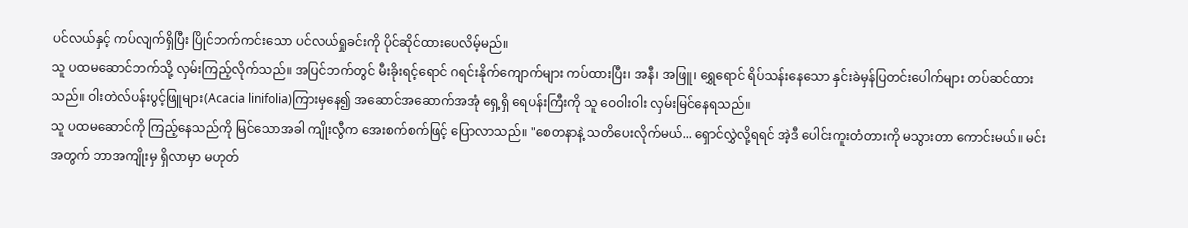ပင်လယ်နှင့် ကပ်လျက်ရှိပြီး ပြိုင်ဘက်ကင်းသော ပင်လယ်ရှုခင်းကို ပိုင်ဆိုင်ထားပေလိမ့်မည်။
သူ ပထမဆောင်ဘက်သို့ လှမ်းကြည့်လိုက်သည်။ အပြင်ဘက်တွင် မီးခိုးရင့်ရောင် ဂရင်းနိုက်ကျောက်များ ကပ်ထားပြီး၊ အနီ၊ အဖြူ၊ ရွှေရောင် ရိပ်သန်းနေသော နှင်းခဲမှန်ပြတင်းပေါက်များ တပ်ဆင်ထားသည်။ ဝါးတဲလ်ပန်းပွင့်ဖြူများ(Acacia linifolia)ကြားမှနေ၍ အဆောင်အဆောက်အအုံ ရှေ့ရှိ ရေပန်းကြီးကို သူ ဝေဝါးဝါး လှမ်းမြင်နေရသည်။
သူ ပထမဆောင်ကို ကြည့်နေသည်ကို မြင်သောအခါ ကျိုးလွီက အေးစက်စက်ဖြင့် ပြောလာသည်။ "စေတနာနဲ့ သတိပေးလိုက်မယ်... ရှောင်လွှဲလို့ရရင် အဲ့ဒီ ပေါင်းကူးတံတားကို မသွားတာ ကောင်းမယ်။ မင်းအတွက် ဘာအကျိုးမှ ရှိလာမှာ မဟုတ်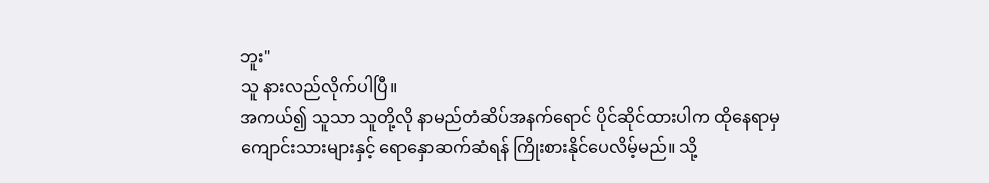ဘူး"
သူ နားလည်လိုက်ပါပြီ။
အကယ်၍ သူသာ သူတို့လို နာမည်တံဆိပ်အနက်ရောင် ပိုင်ဆိုင်ထားပါက ထိုနေရာမှ ကျောင်းသားများနှင့် ရောနှောဆက်ဆံရန် ကြိုးစားနိုင်ပေလိမ့်မည်။ သို့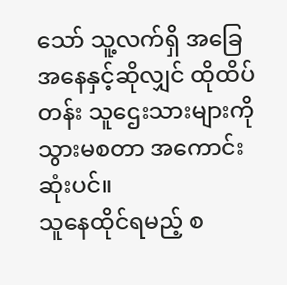သော် သူ့လက်ရှိ အခြေအနေနှင့်ဆိုလျှင် ထိုထိပ်တန်း သူဌေးသားများကို သွားမစတာ အကောင်းဆုံးပင်။
သူနေထိုင်ရမည့် စ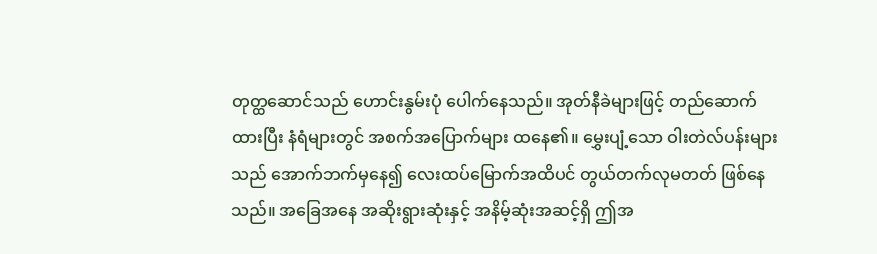တုတ္ထဆောင်သည် ဟောင်းနွမ်းပုံ ပေါက်နေသည်။ အုတ်နီခဲများဖြင့် တည်ဆောက်ထားပြီး နံရံများတွင် အစက်အပြောက်များ ထနေ၏။ မွှေးပျံ့သော ဝါးတဲလ်ပန်းများသည် အောက်ဘက်မှနေ၍ လေးထပ်မြောက်အထိပင် တွယ်တက်လုမတတ် ဖြစ်နေသည်။ အခြေအနေ အဆိုးရွားဆုံးနှင့် အနိမ့်ဆုံးအဆင့်ရှိ ဤအ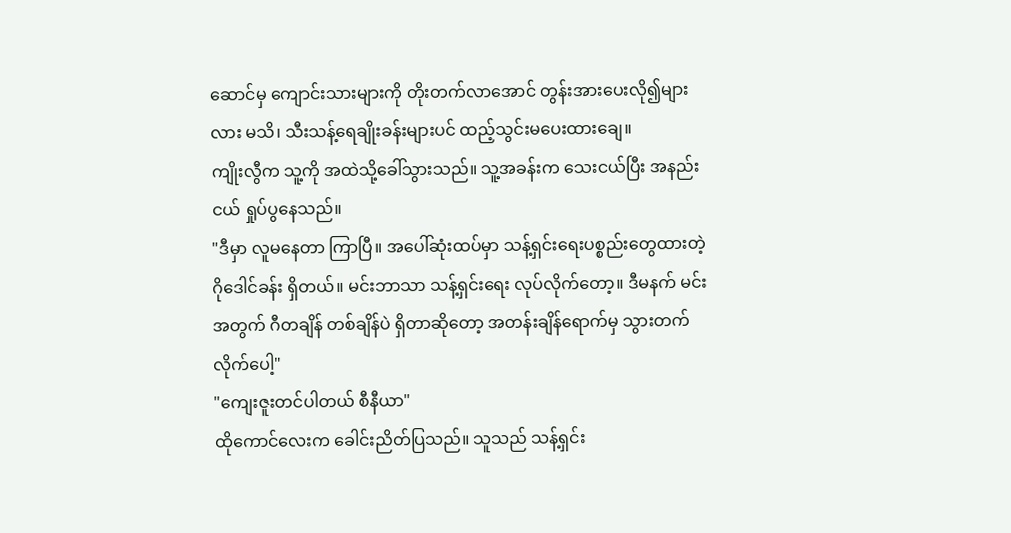ဆောင်မှ ကျောင်းသားများကို တိုးတက်လာအောင် တွန်းအားပေးလို၍များလား မသိ၊ သီးသန့်ရေချိုးခန်းများပင် ထည့်သွင်းမပေးထားချေ။
ကျိုးလွီက သူ့ကို အထဲသို့ခေါ်သွားသည်။ သူ့အခန်းက သေးငယ်ပြီး အနည်းငယ် ရှုပ်ပွနေသည်။
"ဒီမှာ လူမနေတာ ကြာပြီ။ အပေါ်ဆုံးထပ်မှာ သန့်ရှင်းရေးပစ္စည်းတွေထားတဲ့ ဂိုဒေါင်ခန်း ရှိတယ်။ မင်းဘာသာ သန့်ရှင်းရေး လုပ်လိုက်တော့။ ဒီမနက် မင်းအတွက် ဂီတချိန် တစ်ချိန်ပဲ ရှိတာဆိုတော့ အတန်းချိန်ရောက်မှ သွားတက်လိုက်ပေါ့"
"ကျေးဇူးတင်ပါတယ် စီနီယာ"
ထိုကောင်လေးက ခေါင်းညိတ်ပြသည်။ သူသည် သန့်ရှင်း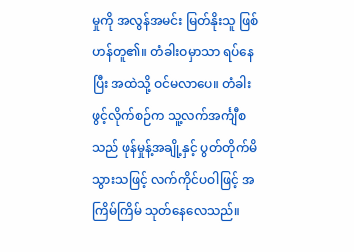မှုကို အလွန်အမင်း မြတ်နိုးသူ ဖြစ်ဟန်တူ၏။ တံခါးဝမှာသာ ရပ်နေပြီး အထဲသို့ ဝင်မလာပေ။ တံခါးဖွင့်လိုက်စဉ်က သူ့လက်အင်္ကျီစသည် ဖုန်မှုန့်အချို့နှင့် ပွတ်တိုက်မိသွားသဖြင့် လက်ကိုင်ပဝါဖြင့် အကြိမ်ကြိမ် သုတ်နေလေသည်။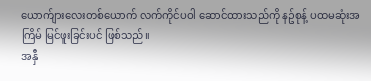ယောက်ျားလေးတစ်ယောက် လက်ကိုင်ပဝါ ဆောင်ထားသည်ကို နဥ်စုန့် ပထမဆုံးအကြိမ် မြင်ဖူးခြင်းပင် ဖြစ်သည်။
အနှီ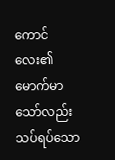ကောင်လေး၏ မောက်မာသော်လည်း သပ်ရပ်သော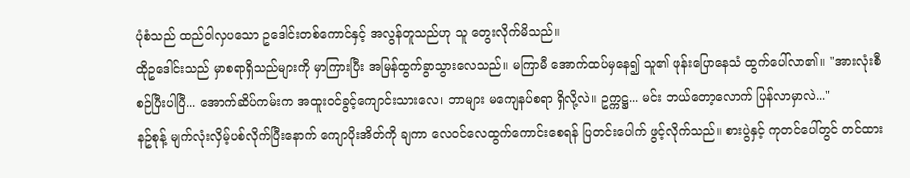ပုံစံသည် ထည်ဝါလှပသော ဥဒေါင်းတစ်ကောင်နှင့် အလွန်တူသည်ဟု သူ တွေးလိုက်မိသည်။
ထိုဥဒေါင်းသည် မှာစရာရှိသည်များကို မှာကြားပြီး အမြန်ထွက်ခွာသွားလေသည်။ မကြာမီ အောက်ထပ်မှနေ၍ သူ၏ ဖုန်းပြောနေသံ ထွက်ပေါ်လာ၏။ "အားလုံးစီစဉ်ပြီးပါပြီ... အောက်ဆိပ်ကမ်းက အထူးဝင်ခွင့်ကျောင်းသားလေ၊ ဘာများ မကျေနပ်စရာ ရှိလို့လဲ။ ဥက္ကဋ္ဌ... မင်း ဘယ်တော့လောက် ပြန်လာမှာလဲ..."
နဥ်စုန့် မျက်လုံးလှိမ့်ပစ်လိုက်ပြီးနောက် ကျောပိုးအိတ်ကို ချကာ လေဝင်လေထွက်ကောင်းစေရန် ပြတင်းပေါက် ဖွင့်လိုက်သည်။ စားပွဲနှင့် ကုတင်ပေါ်တွင် တင်ထား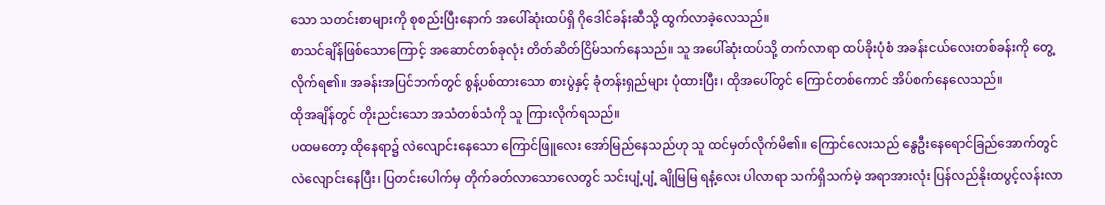သော သတင်းစာများကို စုစည်းပြီးနောက် အပေါ်ဆုံးထပ်ရှိ ဂိုဒေါင်ခန်းဆီသို့ ထွက်လာခဲ့လေသည်။
စာသင်ချိန်ဖြစ်သောကြောင့် အဆောင်တစ်ခုလုံး တိတ်ဆိတ်ငြိမ်သက်နေသည်။ သူ အပေါ်ဆုံးထပ်သို့ တက်လာရာ ထပ်ခိုးပုံစံ အခန်းငယ်လေးတစ်ခန်းကို တွေ့လိုက်ရ၏။ အခန်းအပြင်ဘက်တွင် စွန့်ပစ်ထားသော စားပွဲနှင့် ခုံတန်းရှည်များ ပုံထားပြီး၊ ထိုအပေါ်တွင် ကြောင်တစ်ကောင် အိပ်စက်နေလေသည်။
ထိုအချိန်တွင် တိုးညင်းသော အသံတစ်သံကို သူ ကြားလိုက်ရသည်။
ပထမတော့ ထိုနေရာ၌ လဲလျောင်းနေသော ကြောင်ဖြူလေး အော်မြည်နေသည်ဟု သူ ထင်မှတ်လိုက်မိ၏။ ကြောင်လေးသည် နွေဦးနေရောင်ခြည်အောက်တွင် လဲလျောင်းနေပြီး၊ ပြတင်းပေါက်မှ တိုက်ခတ်လာသောလေတွင် သင်းပျံ့ပျံ့ ချိုမြမြ ရနံ့လေး ပါလာရာ သက်ရှိသက်မဲ့ အရာအားလုံး ပြန်လည်နိုးထပွင့်လန်းလာ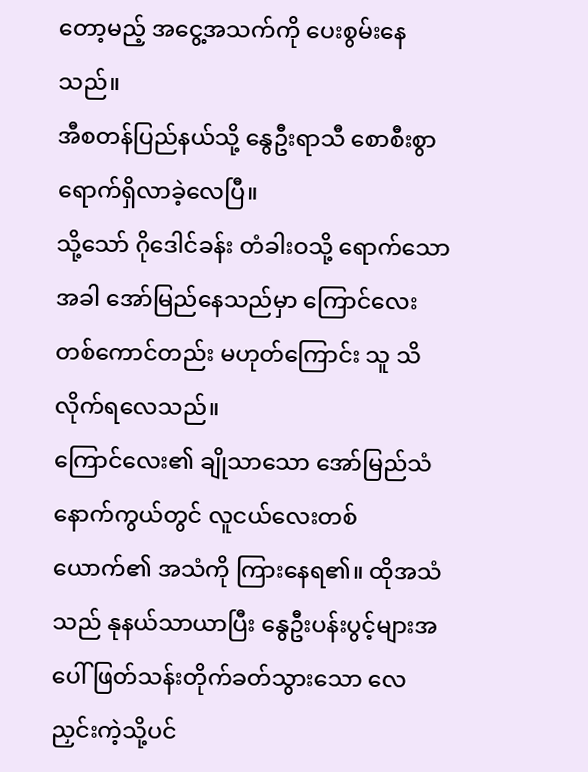တော့မည့် အငွေ့အသက်ကို ပေးစွမ်းနေသည်။
အီစတန်ပြည်နယ်သို့ နွေဦးရာသီ စောစီးစွာ ရောက်ရှိလာခဲ့လေပြီ။
သို့သော် ဂိုဒေါင်ခန်း တံခါးဝသို့ ရောက်သောအခါ အော်မြည်နေသည်မှာ ကြောင်လေးတစ်ကောင်တည်း မဟုတ်ကြောင်း သူ သိလိုက်ရလေသည်။
ကြောင်လေး၏ ချိုသာသော အော်မြည်သံနောက်ကွယ်တွင် လူငယ်လေးတစ်ယောက်၏ အသံကို ကြားနေရ၏။ ထိုအသံသည် နုနယ်သာယာပြီး နွေဦးပန်းပွင့်များအပေါ် ဖြတ်သန်းတိုက်ခတ်သွားသော လေညှင်းကဲ့သို့ပင်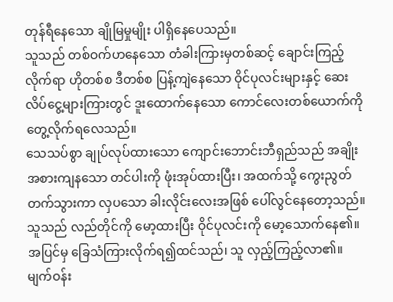တုန်ရီနေသော ချိုမြမှုမျိုး ပါရှိနေပေသည်။
သူသည် တစ်ဝက်ဟနေသော တံခါးကြားမှတစ်ဆင့် ချောင်းကြည့်လိုက်ရာ ဟိုတစ်စ ဒီတစ်စ ပြန့်ကျဲနေသော ဝိုင်ပုလင်းများနှင့် ဆေးလိပ်ငွေ့များကြားတွင် ဒူးထောက်နေသော ကောင်လေးတစ်ယောက်ကို တွေ့လိုက်ရလေသည်။
သေသပ်စွာ ချုပ်လုပ်ထားသော ကျောင်းဘောင်းဘီရှည်သည် အချိုးအစားကျနသော တင်ပါးကို ဖုံးအုပ်ထားပြီး၊ အထက်သို့ ကွေးညွတ်တက်သွားကာ လှပသော ခါးလိုင်းလေးအဖြစ် ပေါ်လွင်နေတော့သည်။ သူသည် လည်တိုင်ကို မော့ထားပြီး ဝိုင်ပုလင်းကို မော့သောက်နေ၏။
အပြင်မှ ခြေသံကြားလိုက်ရ၍ထင်သည်၊ သူ လှည့်ကြည့်လာ၏။ မျက်ဝန်း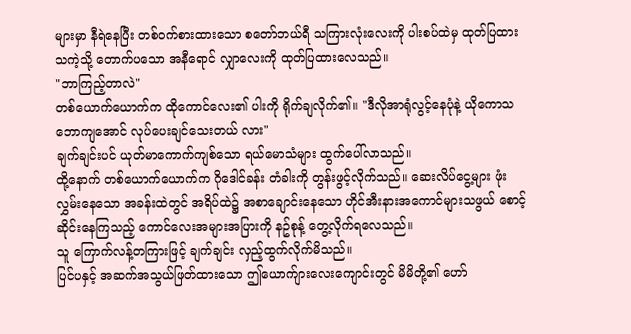များမှာ နီရဲနေပြီး တစ်ဝက်စားထားသော စတော်ဘယ်ရီ သကြားလုံးလေးကို ပါးစပ်ထဲမှ ထုတ်ပြထားသကဲ့သို့ တောက်ပသော အနီရောင် လျှာလေးကို ထုတ်ပြထားလေသည်။
"ဘာကြည့်တာလဲ"
တစ်ယောက်ယောက်က ထိုကောင်လေး၏ ပါးကို ရိုက်ချလိုက်၏။ "ဒီလိုအာရုံလွင့်နေပုံနဲ့ ယိုကောသဘောကျအောင် လုပ်ပေးချင်သေးတယ် လား"
ချက်ချင်းပင် ယုတ်မာကောက်ကျစ်သော ရယ်မောသံများ ထွက်ပေါ်လာသည်။
ထို့နောက် တစ်ယောက်ယောက်က ဂိုဒေါင်ခန်း တံခါးကို တွန်းဖွင့်လိုက်သည်။ ဆေးလိပ်ငွေ့များ ဖုံးလွှမ်းနေသော အခန်းထဲတွင် အရိပ်ထဲ၌ အစာချောင်းနေသော ဟိုင်အီးနားအကောင်များသဖွယ် စောင့်ဆိုင်းနေကြသည့် ကောင်လေးအများအပြားကို နဥ်စုန့် တွေ့လိုက်ရလေသည်။
သူ ကြောက်လန့်တကြားဖြင့် ချက်ချင်း လှည့်ထွက်လိုက်မိသည်။
ပြင်ပနှင့် အဆက်အသွယ်ဖြတ်ထားသော ဤယောက်ျားလေးကျောင်းတွင် မိမိတို့၏ ဟော်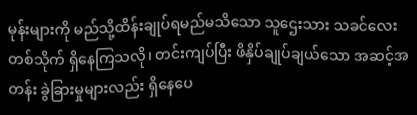မုန်းများကို မည်သို့ထိန်းချုပ်ရမည်မသိသော သူဌေးသား သခင်လေးတစ်သိုက် ရှိနေကြသလို၊ တင်းကျပ်ပြီး ဖိနှိပ်ချုပ်ချယ်သော အဆင့်အတန်း ခွဲခြားမှုများလည်း ရှိနေပေ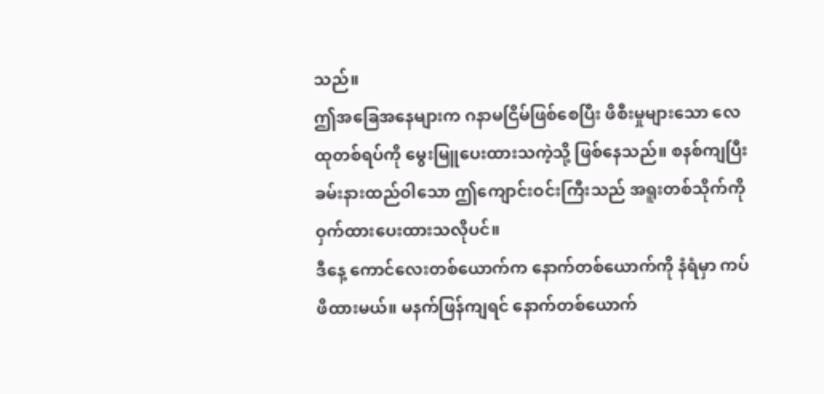သည်။
ဤအခြေအနေများက ဂနာမငြိမ်ဖြစ်စေပြီး ဖိစီးမှုများသော လေထုတစ်ရပ်ကို မွေးမြူပေးထားသကဲ့သို့ ဖြစ်နေသည်။ စနစ်ကျပြီး ခမ်းနားထည်ဝါသော ဤကျောင်းဝင်းကြီးသည် အရူးတစ်သိုက်ကို ဝှက်ထားပေးထားသလိုပင်။
ဒီနေ့ ကောင်လေးတစ်ယောက်က နောက်တစ်ယောက်ကို နံရံမှာ ကပ်ဖိထားမယ်။ မနက်ဖြန်ကျရင် နောက်တစ်ယောက်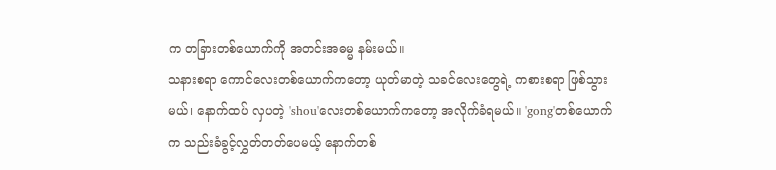က တခြားတစ်ယောက်ကို အတင်းအဓမ္မ နမ်းမယ်။
သနားစရာ ကောင်လေးတစ်ယောက်ကတော့ ယုတ်မာတဲ့ သခင်လေးတွေရဲ့ ကစားစရာ ဖြစ်သွားမယ်၊ နောက်ထပ် လှပတဲ့ 'shou'လေးတစ်ယောက်ကတော့ အလိုက်ခံရမယ်။ 'gong'တစ်ယောက်က သည်းခံခွင့်လွှတ်တတ်ပေမယ့် နောက်တစ်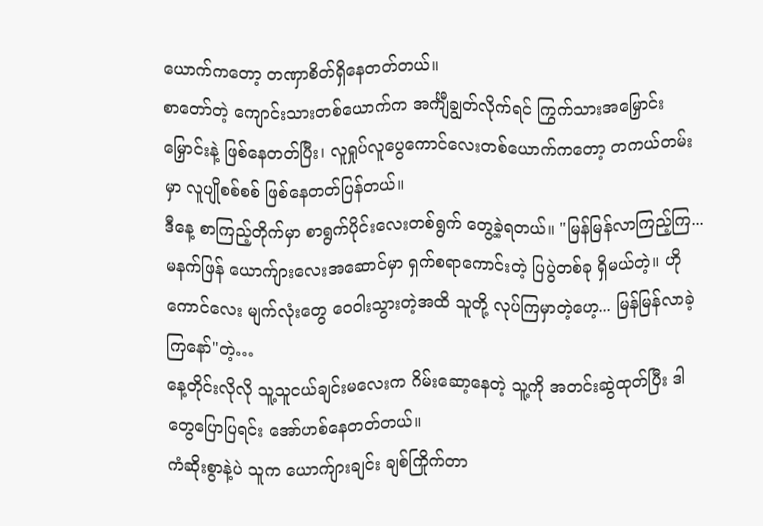ယောက်ကတော့ တဏှာစိတ်ရှိနေတတ်တယ်။
စာတော်တဲ့ ကျောင်းသားတစ်ယောက်က အင်္ကျီချွတ်လိုက်ရင် ကြွက်သားအမြှောင်းမြှောင်းနဲ့ ဖြစ်နေတတ်ပြီး၊ လူရှုပ်လူပွေကောင်လေးတစ်ယောက်ကတော့ တကယ်တမ်းမှာ လူပျိုစစ်စစ် ဖြစ်နေတတ်ပြန်တယ်။
ဒီနေ့ စာကြည့်တိုက်မှာ စာရွက်ပိုင်းလေးတစ်ရွက် တွေ့ခဲ့ရတယ်။ "မြန်မြန်လာကြည့်ကြ... မနက်ဖြန် ယောက်ျားလေးအဆောင်မှာ ရှက်စရာကောင်းတဲ့ ပြပွဲတစ်ခု ရှိမယ်တဲ့။ ဟိုကောင်လေး မျက်လုံးတွေ ဝေဝါးသွားတဲ့အထိ သူတို့ လုပ်ကြမှာတဲ့ဟေ့... မြန်မြန်လာခဲ့ကြနော်"တဲ့…
နေ့တိုင်းလိုလို သူ့သူငယ်ချင်းမလေးက ဂိမ်းဆော့နေတဲ့ သူ့ကို အတင်းဆွဲထုတ်ပြီး ဒါတွေပြောပြရင်း အော်ဟစ်နေတတ်တယ်။
ကံဆိုးစွာနဲ့ပဲ သူက ယောက်ျားချင်း ချစ်ကြိုက်တာ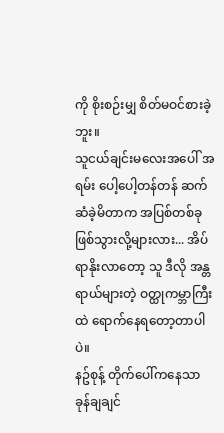ကို စိုးစဉ်းမျှ စိတ်မဝင်စားခဲ့ဘူး။
သူငယ်ချင်းမလေးအပေါ် အရမ်း ပေါ့ပေါ့တန်တန် ဆက်ဆံခဲ့မိတာက အပြစ်တစ်ခု ဖြစ်သွားလို့များလား... အိပ်ရာနိုးလာတော့ သူ ဒီလို အန္တရာယ်များတဲ့ ဝတ္ထုကမ္ဘာကြီးထဲ ရောက်နေရတော့တာပါပဲ။
နဥ်စုန့် တိုက်ပေါ်ကနေသာ ခုန်ချချင်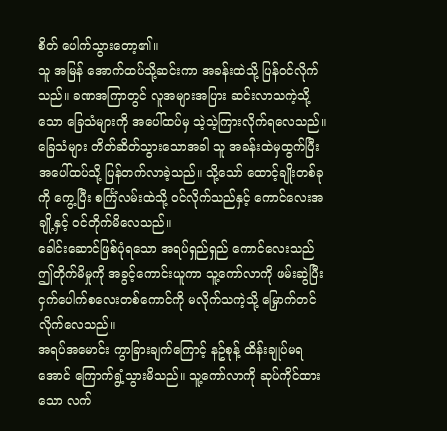စိတ် ပေါက်သွားတော့၏။
သူ အမြန် အောက်ထပ်သို့ဆင်းကာ အခန်းထဲသို့ ပြန်ဝင်လိုက်သည်။ ခဏအကြာတွင် လူအများအပြား ဆင်းလာသကဲ့သို့သော ခြေသံများကို အပေါ်ထပ်မှ သဲ့သဲ့ကြားလိုက်ရလေသည်။
ခြေသံများ တိတ်ဆိတ်သွားသောအခါ သူ အခန်းထဲမှထွက်ပြီး အပေါ်ထပ်သို့ ပြန်တက်လာခဲ့သည်။ သို့သော် ထောင့်ချိုးတစ်ခုကို ကွေ့ပြီး စင်္ကြံလမ်းထဲသို့ ဝင်လိုက်သည်နှင့် ကောင်လေးအချို့နှင့် ဝင်တိုက်မိလေသည်။
ခေါင်းဆောင်ဖြစ်ပုံရသော အရပ်ရှည်ရှည် ကောင်လေးသည် ဤတိုက်မိမှုကို အခွင့်ကောင်းယူကာ သူ့ကော်လာကို ဖမ်းဆွဲပြီး ငှက်ပေါက်စလေးတစ်ကောင်ကို မလိုက်သကဲ့သို့ မြှောက်တင်လိုက်လေသည်။
အရပ်အမောင်း ကွာခြားချက်ကြောင့် နဥ်စုန့် ထိန်းချုပ်မရအောင် ကြောက်ရွံ့သွားမိသည်။ သူ့ကော်လာကို ဆုပ်ကိုင်ထားသော လက်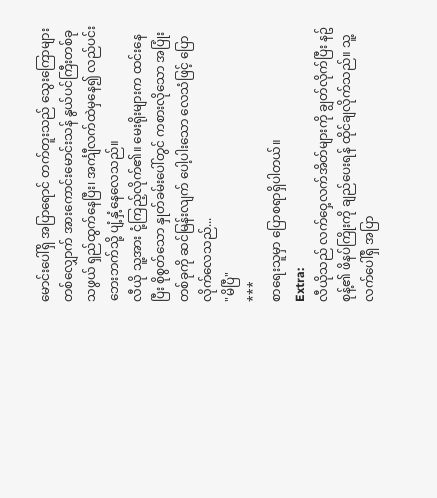မောင်းပေါ်ရှိ အပြာရောင် တက်တူးသည် သွေးကြောများတစ်လျှောက် အားကောင်းမောင်းသန် နွယ်ပင်ကြီးတစ်ခုသဖွယ် ရှည်ထွက်နေပြီး၊ အင်္ကျီလက်ထဲမှနေ၍ လည်ပင်းဘေးဘက်သို့ ပျံ့နှံ့နေလေသည်။
လီယို သူ့အား ငုံ့ကြည့်လိုက်၏။ မေးရိုးများက ထင်းနေပြီး စိုစွတ်သော နှုတ်ခမ်းပေါ်တွင် ကစားလိုသော အပြုံးတစ်ခုကို ဆင်မြန်းလျက် ပေါ့ပါးသော လေသံဖြင့် ပြောလိုက်လေသည်...
"မိပြီ"
***
စာရေးသူမှာ ပြောစရာရှိပါတယ်။
Extra:
လီယိုသည် လက်ဝှေ့လက်အိတ်များကို ချွတ်လိုက်ပြီး နဥ်စုန့်၏ ဖိနပ်ကြိုးကို ချည်ပေးရန် ထိုင်ချလိုက်သည်။ သူ့လက်ပေါ်ရှိ အပြာ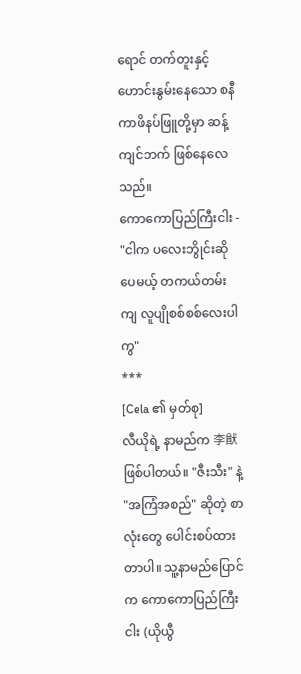ရောင် တက်တူးနှင့် ဟောင်းနွမ်းနေသော စနီကာဖိနပ်ဖြူတို့မှာ ဆန့်ကျင်ဘက် ဖြစ်နေလေသည်။
ကောကောပြည်ကြီးငါး - "ငါက ပလေးဘွိုင်းဆိုပေမယ့် တကယ်တမ်းကျ လူပျိုစစ်စစ်လေးပါကွ"
***
[Cela ၏ မှတ်စု]
လီယိုရဲ့ နာမည်က 李猷 ဖြစ်ပါတယ်။ "ဇီးသီး" နဲ့ "အကြံအစည်" ဆိုတဲ့ စာလုံးတွေ ပေါင်းစပ်ထားတာပါ။ သူ့နာမည်ပြောင်က ကောကောပြည်ကြီးငါး (ယိုယွီ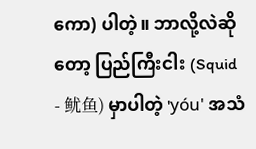ကော) ပါတဲ့။ ဘာလို့လဲဆိုတော့ ပြည်ကြီးငါး (Squid - 鱿鱼) မှာပါတဲ့ 'yóu' အသံ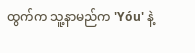ထွက်က သူ့နာမည်က 'Yóu' နဲ့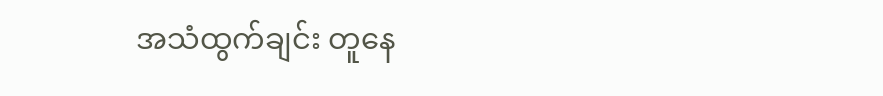အသံထွက်ချင်း တူနေ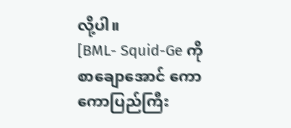လို့ပါ။
[BML- Squid-Ge ကို စာချောအောင် ကောကောပြည်ကြီး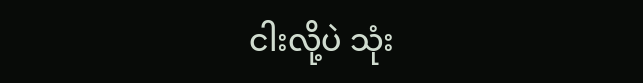ငါးလို့ပဲ သုံး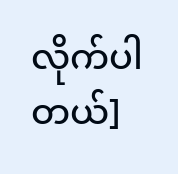လိုက်ပါတယ်]